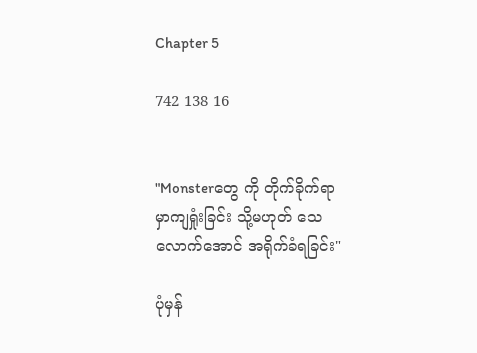Chapter 5

742 138 16


"Monsterတွေ ကို တိုက်ခိုက်ရာ
မှာကျရှုံးခြင်း သို့မဟုတ် သေ
လောက်အောင် အရိုက်ခံရခြင်း"

ပုံမှန်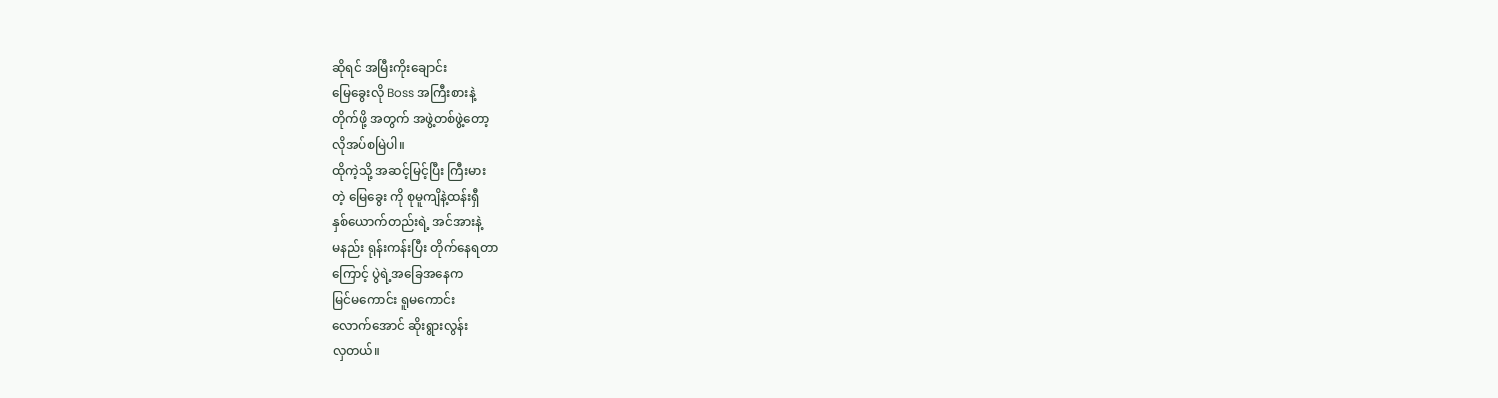ဆိုရင် အမြီးကိုးချောင်း
မြေခွေးလို Boss အကြီးစားနဲ့
တိုက်ဖို့ အတွက် အဖွဲ့တစ်ဖွဲ့တော့
လိုအပ်စမြဲပါ။
ထိုကဲ့သို့ အဆင့်မြင့်ပြီး ကြီးမား
တဲ့ မြေခွေး ကို စုမူကျိနဲ့ထန်းရှီ
နှစ်ယောက်တည်းရဲ့ အင်အားနဲ့
မနည်း ရုန်းကန်းပြီး တိုက်နေရတာ
ကြောင့် ပွဲရဲ့အခြေအနေက
မြင်မကောင်း ရူမကောင်း
လောက်အောင် ဆိုးရွားလွန်း
လှတယ်။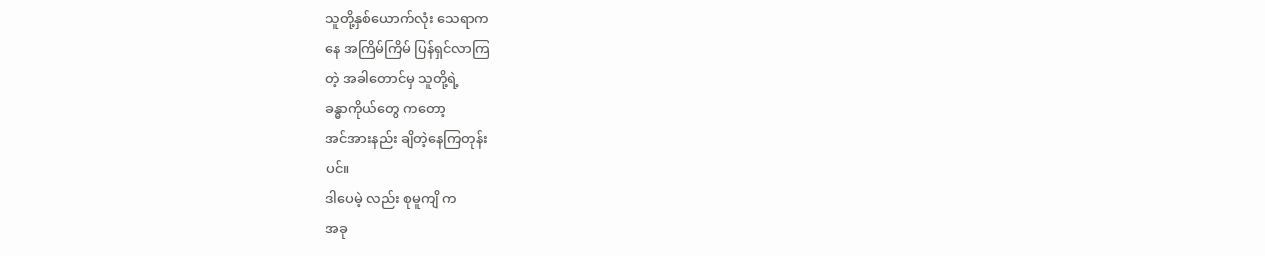သူတို့နှစ်ယောက်လုံး သေရာက
နေ အကြိမ်ကြိမ် ပြန်ရှင်လာကြ
တဲ့ အခါတောင်မှ သူတို့ရဲ့
ခန္ဓာကိုယ်တွေ ကတော့
အင်အားနည်း ချိတဲ့နေကြတုန်း
ပင်။
ဒါပေမဲ့ လည်း စုမူကျိ က
အခု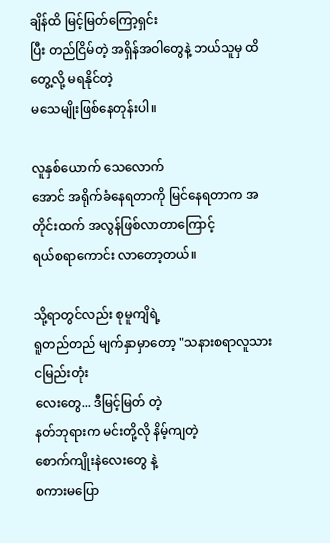ချိန်ထိ မြင့်မြတ်ကြော့ရှင်း
ပြီး တည်ငြိမ်တဲ့ အရှိန်အဝါတွေနဲ့ ဘယ်သူမှ ထိတွေ့လို့ မရနိုင်တဲ့
မသေမျိုးဖြစ်နေတုန်းပါ။

လူနှစ်ယောက် သေလောက်
အောင် အရိုက်ခံနေရတာကို မြင်နေရတာက အတိုင်းထက် အလွန်ဖြစ်လာတာကြောင့်
ရယ်စရာကောင်း လာတော့တယ်။

သို့ရာတွင်လည်း စုမူကျိရဲ့
ရူတည်တည် မျက်နှာမှာတော့ "သနားစရာလူသားငမြည်းတုံး
လေးတွေ... ဒီမြင့်မြတ် တဲ့
နတ်ဘုရားက မင်းတို့လို နိမ့်ကျတဲ့
စောက်ကျိုးနဲလေးတွေ နဲ့
စကားမပြော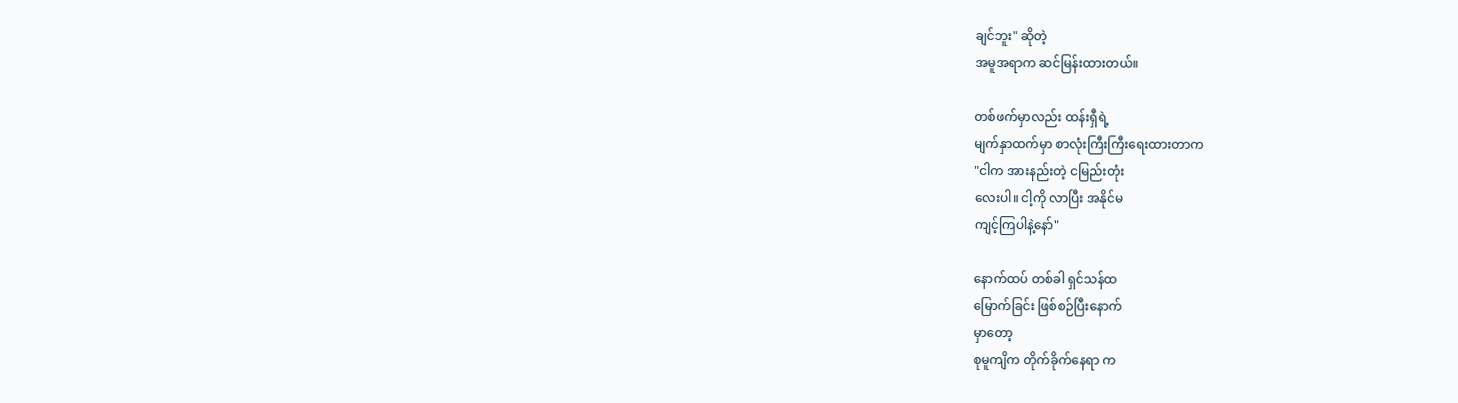ချင်ဘူး" ဆိုတဲ့
အမူအရာက ဆင်မြန်းထားတယ်။

တစ်ဖက်မှာလည်း ထန်းရှီရဲ့
မျက်နှာထက်မှာ စာလုံးကြီးကြီးရေးထားတာက
"ငါက အားနည်းတဲ့ ငမြည်းတုံး
လေးပါ။ ငါ့ကို လာပြီး အနိုင်မ
ကျင့်ကြပါနဲ့နော်"

နောက်ထပ် တစ်ခါ ရှင်သန်ထ
မြောက်ခြင်း ဖြစ်စဉ်ပြီးနောက်
မှာတော့
စုမူကျိက တိုက်ခိုက်နေရာ က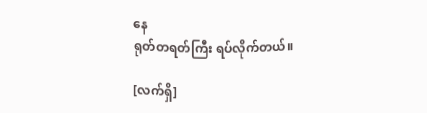နေ
ရုတ်တရတ်ကြီး ရပ်လိုက်တယ်။

[လက်ရှိ]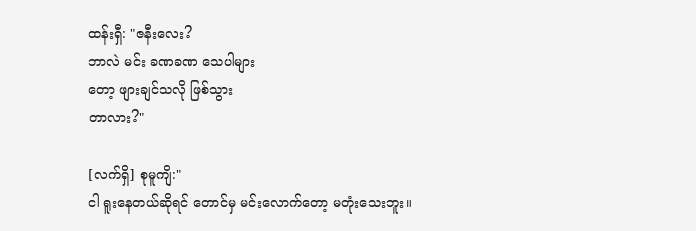ထန်းရှီ: "ဇနီးလေး?
ဘာလဲ မင်း ခဏခဏ သေပါများ
တော့ ဖျားချင်သလို ဖြစ်သွား
တာလား?"

[လက်ရှိ] စုမူကျိ:"
ငါ ရူးနေတယ်ဆိုရင် တောင်မှ မင်းလောက်တော့ မတုံးသေးဘူး။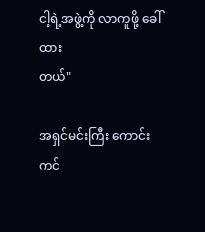ငါ့ရဲ့အဖွဲ့ကို လာကူဖို့ ခေါ်ထား
တယ်"

အရှင်မင်းကြီး ကောင်းကင်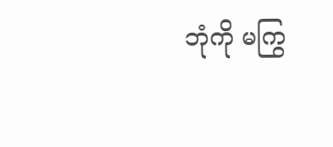ဘုံကို မကြွ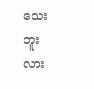သေးဘူးလား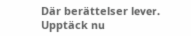Där berättelser lever. Upptäck nu